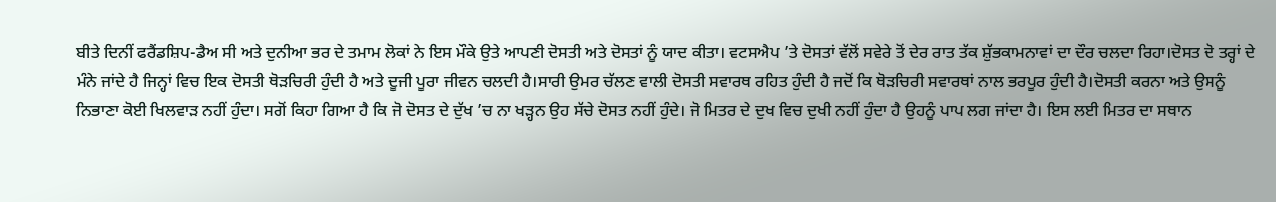ਬੀਤੇ ਦਿਨੀਂ ਫਰੈਂਡਸ਼ਿਪ-ਡੈਅ ਸੀ ਅਤੇ ਦੁਨੀਆ ਭਰ ਦੇ ਤਮਾਮ ਲੋਕਾਂ ਨੇ ਇਸ ਮੌਕੇ ਉਤੇ ਆਪਣੀ ਦੋਸਤੀ ਅਤੇ ਦੋਸਤਾਂ ਨੂੰ ਯਾਦ ਕੀਤਾ। ਵਟਸਐਪ ’ਤੇ ਦੋਸਤਾਂ ਵੱਲੋਂ ਸਵੇਰੇ ਤੋਂ ਦੇਰ ਰਾਤ ਤੱਕ ਸ਼ੁੱਭਕਾਮਨਾਵਾਂ ਦਾ ਦੌਰ ਚਲਦਾ ਰਿਹਾ।ਦੋਸਤ ਦੋ ਤਰ੍ਹਾਂ ਦੇ ਮੰਨੇ ਜਾਂਦੇ ਹੈ ਜਿਨ੍ਹਾਂ ਵਿਚ ਇਕ ਦੋਸਤੀ ਥੋੜਚਿਰੀ ਹੁੰਦੀ ਹੈ ਅਤੇ ਦੂਜੀ ਪੂਰਾ ਜੀਵਨ ਚਲਦੀ ਹੈ।ਸਾਰੀ ਉਮਰ ਚੱਲਣ ਵਾਲੀ ਦੋਸਤੀ ਸਵਾਰਥ ਰਹਿਤ ਹੁੰਦੀ ਹੈ ਜਦੋਂ ਕਿ ਥੋੜਚਿਰੀ ਸਵਾਰਥਾਂ ਨਾਲ ਭਰਪੂਰ ਹੁੰਦੀ ਹੈ।ਦੋਸਤੀ ਕਰਨਾ ਅਤੇ ਉਸਨੂੰ ਨਿਭਾਣਾ ਕੋਈ ਖਿਲਵਾੜ ਨਹੀਂ ਹੁੰਦਾ। ਸਗੋਂ ਕਿਹਾ ਗਿਆ ਹੈ ਕਿ ਜੋ ਦੋਸਤ ਦੇ ਦੁੱਖ ’ਚ ਨਾ ਖੜ੍ਹਨ ਉਹ ਸੱਚੇ ਦੋਸਤ ਨਹੀਂ ਹੁੰਦੇ। ਜੋ ਮਿਤਰ ਦੇ ਦੁਖ ਵਿਚ ਦੁਖੀ ਨਹੀਂ ਹੁੰਦਾ ਹੈ ਉਹਨੂੰ ਪਾਪ ਲਗ ਜਾਂਦਾ ਹੈ। ਇਸ ਲਈ ਮਿਤਰ ਦਾ ਸਥਾਨ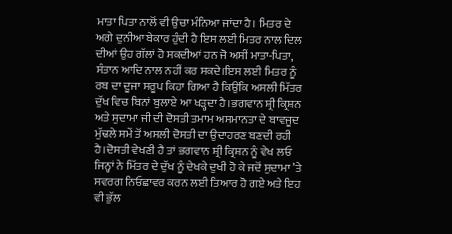ਮਾਤਾ ਪਿਤਾ ਨਾਲੋਂ ਵੀ ਉਚਾ ਮੰਨਿਆ ਜਾਂਦਾ ਹੈ। ਮਿਤਰ ਦੇ ਅਗੇ ਦੁਨੀਆ ਬੇਕਾਰ ਹੁੰਦੀ ਹੈ ਇਸ ਲਈ ਮਿਤਰ ਨਾਲ ਦਿਲ ਦੀਆਂ ਉਹ ਗੱਲਾਂ ਹੋ ਸਕਦੀਆਂ ਹਨ ਜੋ ਅਸੀਂ ਮਾਤਾ-ਪਿਤਾ, ਸੰਤਾਨ ਆਦਿ ਨਾਲ ਨਹੀਂ ਕਰ ਸਕਦੇ।ਇਸ ਲਈ ਮਿਤਰ ਨੂੰ ਰਬ ਦਾ ਦੂਜਾ ਸਰੂਪ ਕਿਹਾ ਗਿਆ ਹੈ ਕਿਉਂਕਿ ਅਸਲੀ ਮਿੱਤਰ ਦੁੱਖ ਵਿਚ ਬਿਨਾਂ ਬੁਲਾਏ ਆ ਖੜ੍ਹਦਾ ਹੈ।ਭਗਵਾਨ ਸ਼੍ਰੀ ਕ੍ਰਿਸ਼ਨ ਅਤੇ ਸੁਦਾਮਾ ਜੀ ਦੀ ਦੋਸਤੀ ਤਮਾਮ ਅਸਮਾਨਤਾ ਦੇ ਬਾਵਜੂਦ ਮੁੱਢਲੇ ਸਮੇਂ ਤੋਂ ਅਸਲੀ ਦੋਸਤੀ ਦਾ ਉਦਾਹਰਣ ਬਣਦੀ ਰਹੀ ਹੈ।ਦੋਸਤੀ ਵੇਖਣੀ ਹੈ ਤਾਂ ਭਗਵਾਨ ਸ਼੍ਰੀ ਕ੍ਰਿਸ਼ਨ ਨੂੰ ਵੇਖ ਲਓ ਜਿਨ੍ਹਾਂ ਨੇ ਮਿੱਤਰ ਦੇ ਦੁੱਖ ਨੂੰ ਦੇਖਕੇ ਦੁਖੀ ਹੋ ਕੇ ਜਦੋਂ ਸੁਦਾਮਾ ’ਤੇ ਸਵਰਗ ਨਿਓਛਾਵਰ ਕਰਨ ਲਈ ਤਿਆਰ ਹੋ ਗਏ ਅਤੇ ਇਹ ਵੀ ਭੁੱਲ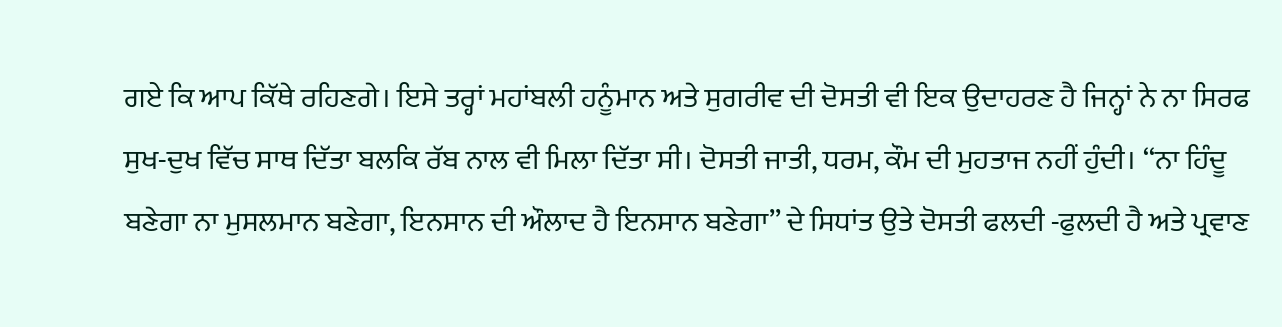ਗਏ ਕਿ ਆਪ ਕਿੱਥੇ ਰਹਿਣਗੇ। ਇਸੇ ਤਰ੍ਹਾਂ ਮਹਾਂਬਲੀ ਹਨੂੰਮਾਨ ਅਤੇ ਸੁਗਰੀਵ ਦੀ ਦੋਸਤੀ ਵੀ ਇਕ ਉਦਾਹਰਣ ਹੈ ਜਿਨ੍ਹਾਂ ਨੇ ਨਾ ਸਿਰਫ ਸੁਖ-ਦੁਖ ਵਿੱਚ ਸਾਥ ਦਿੱਤਾ ਬਲਕਿ ਰੱਬ ਨਾਲ ਵੀ ਮਿਲਾ ਦਿੱਤਾ ਸੀ। ਦੋਸਤੀ ਜਾਤੀ, ਧਰਮ, ਕੌਮ ਦੀ ਮੁਹਤਾਜ ਨਹੀਂ ਹੁੰਦੀ। ‘‘ਨਾ ਹਿੰਦੂ ਬਣੇਗਾ ਨਾ ਮੁਸਲਮਾਨ ਬਣੇਗਾ, ਇਨਸਾਨ ਦੀ ਔਲਾਦ ਹੈ ਇਨਸਾਨ ਬਣੇਗਾ’’ ਦੇ ਸਿਧਾਂਤ ਉਤੇ ਦੋਸਤੀ ਫਲਦੀ -ਫੁਲਦੀ ਹੈ ਅਤੇ ਪ੍ਰਵਾਣ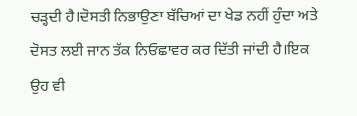ਚੜ੍ਹਦੀ ਹੈ।ਦੋਸਤੀ ਨਿਭਾਉਣਾ ਬੱਚਿਆਂ ਦਾ ਖੇਡ ਨਹੀਂ ਹੁੰਦਾ ਅਤੇ ਦੋਸਤ ਲਈ ਜਾਨ ਤੱਕ ਨਿਓਛਾਵਰ ਕਰ ਦਿੱਤੀ ਜਾਂਦੀ ਹੈ।ਇਕ ਉਹ ਵੀ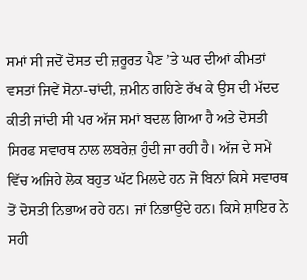ਸਮਾਂ ਸੀ ਜਦੋਂ ਦੋਸਤ ਦੀ ਜ਼ਰੂਰਤ ਪੈਣ ’ਤੇ ਘਰ ਦੀਆਂ ਕੀਮਤਾਂ ਵਸਤਾਂ ਜਿਵੇਂ ਸੋਨਾ-ਚਾਂਦੀ, ਜ਼ਮੀਨ ਗਹਿਣੇ ਰੱਖ ਕੇ ਉਸ ਦੀ ਮੱਦਦ ਕੀਤੀ ਜਾਂਦੀ ਸੀ ਪਰ ਅੱਜ ਸਮਾਂ ਬਦਲ ਗਿਆ ਹੈ ਅਤੇ ਦੋਸਤੀ ਸਿਰਫ ਸਵਾਰਥ ਨਾਲ ਲਬਰੇਜ਼ ਹੁੰਦੀ ਜਾ ਰਹੀ ਹੈ। ਅੱਜ ਦੇ ਸਮੇਂ ਵਿੱਚ ਅਜਿਹੇ ਲੋਕ ਬਹੁਤ ਘੱਟ ਮਿਲਦੇ ਹਨ ਜੋ ਬਿਨਾਂ ਕਿਸੇ ਸਵਾਰਥ ਤੋਂ ਦੋਸਤੀ ਨਿਭਾਅ ਰਹੇ ਹਨ। ਜਾਂ ਨਿਭਾਉਂਦੇ ਹਨ। ਕਿਸੇ ਸ਼ਾਇਰ ਨੇ ਸਹੀ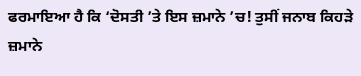ਫਰਮਾਇਆ ਹੈ ਕਿ ‘ਦੋਸਤੀ ’ਤੇ ਇਸ ਜ਼ਮਾਨੇ ’ਚ! ਤੁਸੀਂ ਜਨਾਬ ਕਿਹੜੇ ਜ਼ਮਾਨੇ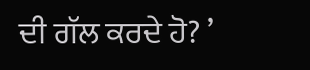ਦੀ ਗੱਲ ਕਰਦੇ ਹੋ? ’